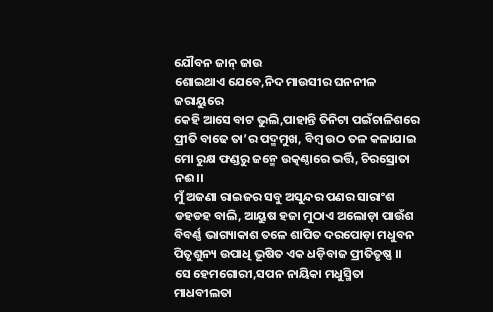ଯୌବନ ଜାନ୍ ଜାଉ
ଶୋଇଥାଏ ଯେବେ,ନିଦ ମାଉସୀର ଘନନୀଳ ଜରାୟୁରେ
କେହି ଆସେ ବାଟ ଭୁଲି,ପାହାନ୍ତି ତିନିଟା ପଇଁଚାଳିଶରେ
ପ୍ରୀତି ବାଢେ ତା’ର ପଦ୍ମମୁଖ, ବିମ୍ବ ଉଠ ତଳ କଳାଯାଇ
ମୋ ରୁକ୍ଷ ଫଣ୍ଡରୁ ଜନ୍ମେ ଉତ୍କଣ୍ଠାରେ ଭର୍ତ୍ତି, ଚିରସ୍ରୋତା ନଈ।।
ମୁଁ ଅଜଣା ରାଇଜର ସବୁ ଅସୁନ୍ଦର ପଣର ସାରାଂଶ
ଡହଡହ ବାଲି, ଆୟୁଷ ହଜା ମୁଠାଏ ଅଲୋଡ଼ା ପାଉଁଶ
ବିବର୍ଣ୍ଣ ଭାଗ୍ୟାକାଶ ତଳେ ଶାପିତ ଦରପୋଡ଼ା ମଧୁବନ
ପିତୃଶୁନ୍ୟ ଉପାଧି ଭୂଷିତ ଏକ ଧଡ଼ିବାଜ ପ୍ରୀତିତୃଷ୍ଣ ।।
ସେ ହେମଗୋରୀ,ସପନ ନାୟିକା ମଧୁସ୍ମିତା ମାଧବୀଲତା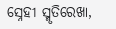ସ୍ନେହୀ ସ୍ମୃତିରେଖା,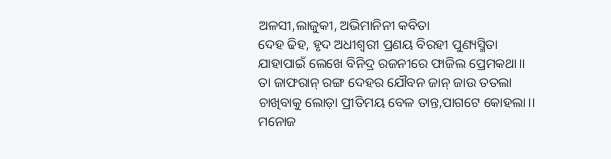ଅଳସୀ,ଲାଜୁକୀ, ଅଭିମାନିନୀ କବିତା
ଦେହ ଢିହ, ହୃଦ ଅଧୀଶ୍ଵରୀ ପ୍ରଣୟ ବିରହୀ ପୁଣ୍ୟସ୍ମିତା
ଯାହାପାଇଁ ଲେଖେ ବିନିଦ୍ର ରଜନୀରେ ଫାଜିଲ ପ୍ରେମକଥା।।
ତା ଜାଫରାନ୍ ରଙ୍ଗ ଦେହର ଯୌବନ ଜାନ୍ ଜାଉ ତତଲା
ଚାଖିବାକୁ ଲୋଡ଼ା ପ୍ରୀତିମୟ ବେଳ ତାନ୍ତ,ପାଗଟେ କୋହଲା।।
ମନୋଜ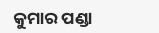କୁମାର ପଣ୍ଡା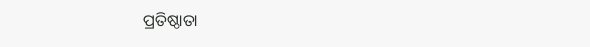ପ୍ରତିଷ୍ଠାତା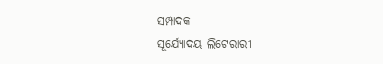ସମ୍ପାଦକ
ସୂର୍ଯ୍ୟୋଦୟ ଲିଟେରାରୀ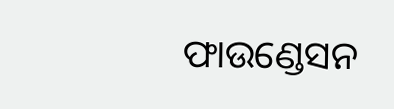ଫାଉଣ୍ଡେସନ